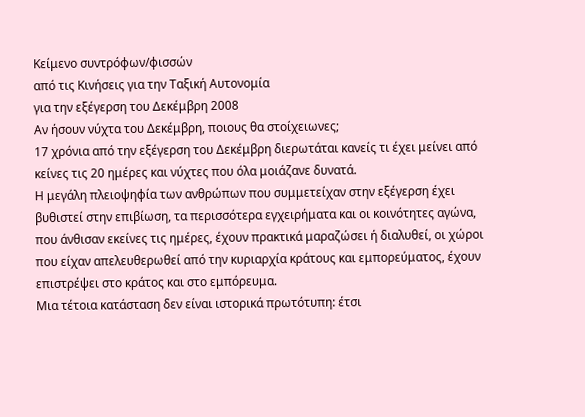Κείμενο συντρόφων/φισσών
από τις Κινήσεις για την Ταξική Αυτονομία
για την εξέγερση του Δεκέμβρη 2008
Αν ήσουν νύχτα του Δεκέμβρη, ποιους θα στοίχειωνες;
17 χρόνια από την εξέγερση του Δεκέμβρη διερωτάται κανείς τι έχει μείνει από κείνες τις 20 ημέρες και νύχτες που όλα μοιάζανε δυνατά.
Η μεγάλη πλειοψηφία των ανθρώπων που συμμετείχαν στην εξέγερση έχει βυθιστεί στην επιβίωση, τα περισσότερα εγχειρήματα και οι κοινότητες αγώνα, που άνθισαν εκείνες τις ημέρες, έχουν πρακτικά μαραζώσει ή διαλυθεί, οι χώροι που είχαν απελευθερωθεί από την κυριαρχία κράτους και εμπορεύματος, έχουν επιστρέψει στο κράτος και στο εμπόρευμα.
Μια τέτοια κατάσταση δεν είναι ιστορικά πρωτότυπη: έτσι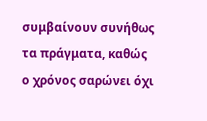συμβαίνουν συνήθως τα πράγματα, καθώς ο χρόνος σαρώνει όχι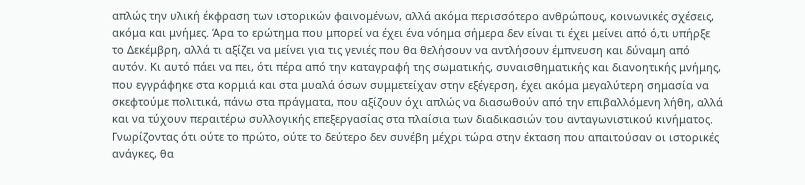απλώς την υλική έκφραση των ιστορικών φαινομένων, αλλά ακόμα περισσότερο ανθρώπους, κοινωνικές σχέσεις, ακόμα και μνήμες. Άρα το ερώτημα που μπορεί να έχει ένα νόημα σήμερα δεν είναι τι έχει μείνει από ό,τι υπήρξε το Δεκέμβρη, αλλά τι αξίζει να μείνει για τις γενιές που θα θελήσουν να αντλήσουν έμπνευση και δύναμη από αυτόν. Κι αυτό πάει να πει, ότι πέρα από την καταγραφή της σωματικής, συναισθηματικής και διανοητικής μνήμης, που εγγράφηκε στα κορμιά και στα μυαλά όσων συμμετείχαν στην εξέγερση, έχει ακόμα μεγαλύτερη σημασία να σκεφτούμε πολιτικά, πάνω στα πράγματα, που αξίζουν όχι απλώς να διασωθούν από την επιβαλλόμενη λήθη, αλλά και να τύχουν περαιτέρω συλλογικής επεξεργασίας στα πλαίσια των διαδικασιών του ανταγωνιστικού κινήματος. Γνωρίζοντας ότι ούτε το πρώτο, ούτε το δεύτερο δεν συνέβη μέχρι τώρα στην έκταση που απαιτούσαν οι ιστορικές ανάγκες, θα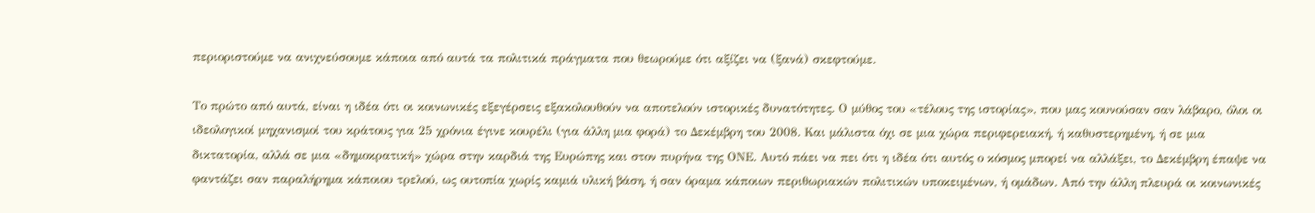περιοριστούμε να ανιχνεύσουμε κάποια από αυτά τα πολιτικά πράγματα που θεωρούμε ότι αξίζει να (ξανά) σκεφτούμε.

Το πρώτο από αυτά, είναι η ιδέα ότι οι κοινωνικές εξεγέρσεις εξακολουθούν να αποτελούν ιστορικές δυνατότητες. Ο μύθος του «τέλους της ιστορίας», που μας κουνούσαν σαν λάβαρο, όλοι οι ιδεολογικοί μηχανισμοί του κράτους για 25 χρόνια έγινε κουρέλι (για άλλη μια φορά) το Δεκέμβρη του 2008. Και μάλιστα όχι σε μια χώρα περιφερειακή, ή καθυστερημένη, ή σε μια δικτατορία, αλλά σε μια «δημοκρατική» χώρα στην καρδιά της Ευρώπης και στον πυρήνα της ΟΝΕ. Αυτό πάει να πει ότι η ιδέα ότι αυτός ο κόσμος μπορεί να αλλάξει, το Δεκέμβρη έπαψε να φαντάζει σαν παραλήρημα κάποιου τρελού, ως ουτοπία χωρίς καμιά υλική βάση, ή σαν όραμα κάποιων περιθωριακών πολιτικών υποκειμένων, ή ομάδων. Από την άλλη πλευρά οι κοινωνικές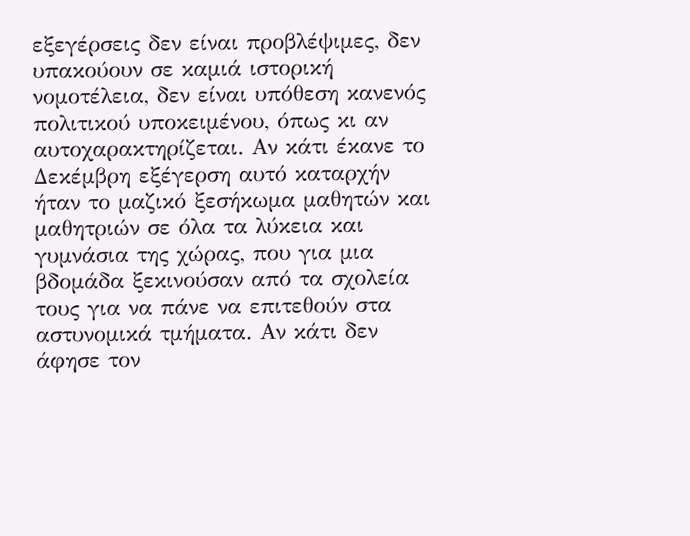εξεγέρσεις δεν είναι προβλέψιμες, δεν υπακούουν σε καμιά ιστορική νομοτέλεια, δεν είναι υπόθεση κανενός πολιτικού υποκειμένου, όπως κι αν αυτοχαρακτηρίζεται. Αν κάτι έκανε το Δεκέμβρη εξέγερση αυτό καταρχήν ήταν το μαζικό ξεσήκωμα μαθητών και μαθητριών σε όλα τα λύκεια και γυμνάσια της χώρας, που για μια βδομάδα ξεκινούσαν από τα σχολεία τους για να πάνε να επιτεθούν στα αστυνομικά τμήματα. Αν κάτι δεν άφησε τον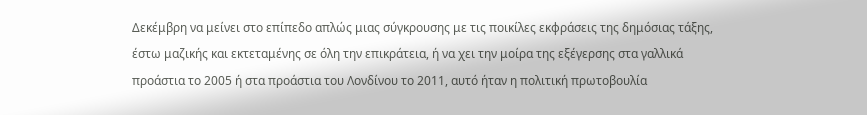Δεκέμβρη να μείνει στο επίπεδο απλώς μιας σύγκρουσης με τις ποικίλες εκφράσεις της δημόσιας τάξης, έστω μαζικής και εκτεταμένης σε όλη την επικράτεια, ή να χει την μοίρα της εξέγερσης στα γαλλικά προάστια το 2005 ή στα προάστια του Λονδίνου το 2011, αυτό ήταν η πολιτική πρωτοβουλία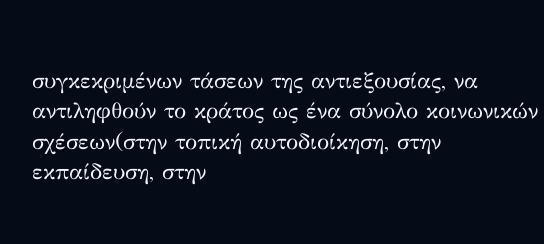συγκεκριμένων τάσεων της αντιεξουσίας, να αντιληφθούν το κράτος ως ένα σύνολο κοινωνικών σχέσεων(στην τοπική αυτοδιοίκηση, στην εκπαίδευση, στην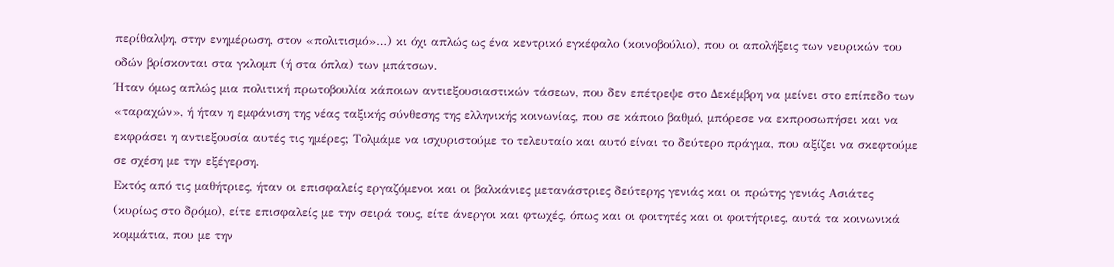περίθαλψη, στην ενημέρωση, στον «πολιτισμό»…) κι όχι απλώς ως ένα κεντρικό εγκέφαλο (κοινοβούλιο), που οι απολήξεις των νευρικών του οδών βρίσκονται στα γκλομπ (ή στα όπλα) των μπάτσων.
Ήταν όμως απλώς μια πολιτική πρωτοβουλία κάποιων αντιεξουσιαστικών τάσεων, που δεν επέτρεψε στο Δεκέμβρη να μείνει στο επίπεδο των «ταραχών», ή ήταν η εμφάνιση της νέας ταξικής σύνθεσης της ελληνικής κοινωνίας, που σε κάποιο βαθμό, μπόρεσε να εκπροσωπήσει και να εκφράσει η αντιεξουσία αυτές τις ημέρες; Τολμάμε να ισχυριστούμε το τελευταίο και αυτό είναι το δεύτερο πράγμα, που αξίζει να σκεφτούμε σε σχέση με την εξέγερση.
Εκτός από τις μαθήτριες, ήταν οι επισφαλείς εργαζόμενοι και οι βαλκάνιες μετανάστριες δεύτερης γενιάς και οι πρώτης γενιάς Ασιάτες (κυρίως στο δρόμο), είτε επισφαλείς με την σειρά τους, είτε άνεργοι και φτωχές, όπως και οι φοιτητές και οι φοιτήτριες, αυτά τα κοινωνικά κομμάτια, που με την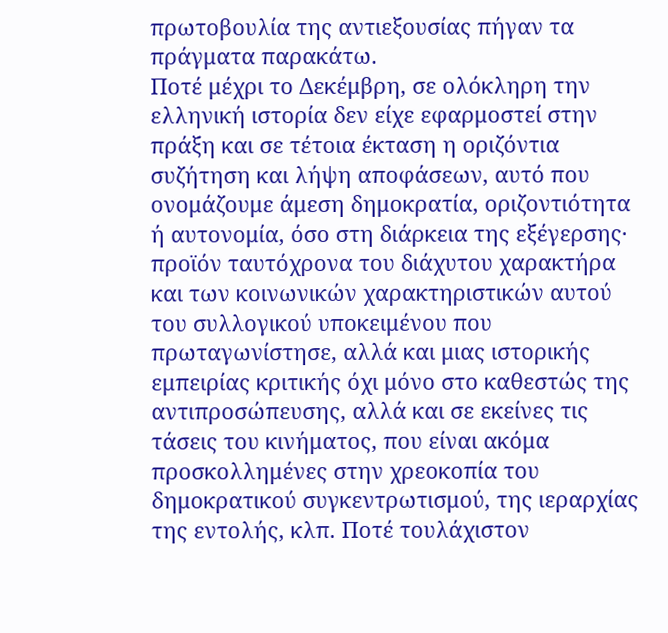πρωτοβουλία της αντιεξουσίας πήγαν τα πράγματα παρακάτω.
Ποτέ μέχρι το Δεκέμβρη, σε ολόκληρη την ελληνική ιστορία δεν είχε εφαρμοστεί στην πράξη και σε τέτοια έκταση η οριζόντια συζήτηση και λήψη αποφάσεων, αυτό που ονομάζουμε άμεση δημοκρατία, οριζοντιότητα ή αυτονομία, όσο στη διάρκεια της εξέγερσης· προϊόν ταυτόχρονα του διάχυτου χαρακτήρα και των κοινωνικών χαρακτηριστικών αυτού του συλλογικού υποκειμένου που πρωταγωνίστησε, αλλά και μιας ιστορικής εμπειρίας κριτικής όχι μόνο στο καθεστώς της αντιπροσώπευσης, αλλά και σε εκείνες τις τάσεις του κινήματος, που είναι ακόμα προσκολλημένες στην χρεοκοπία του δημοκρατικού συγκεντρωτισμού, της ιεραρχίας της εντολής, κλπ. Ποτέ τουλάχιστον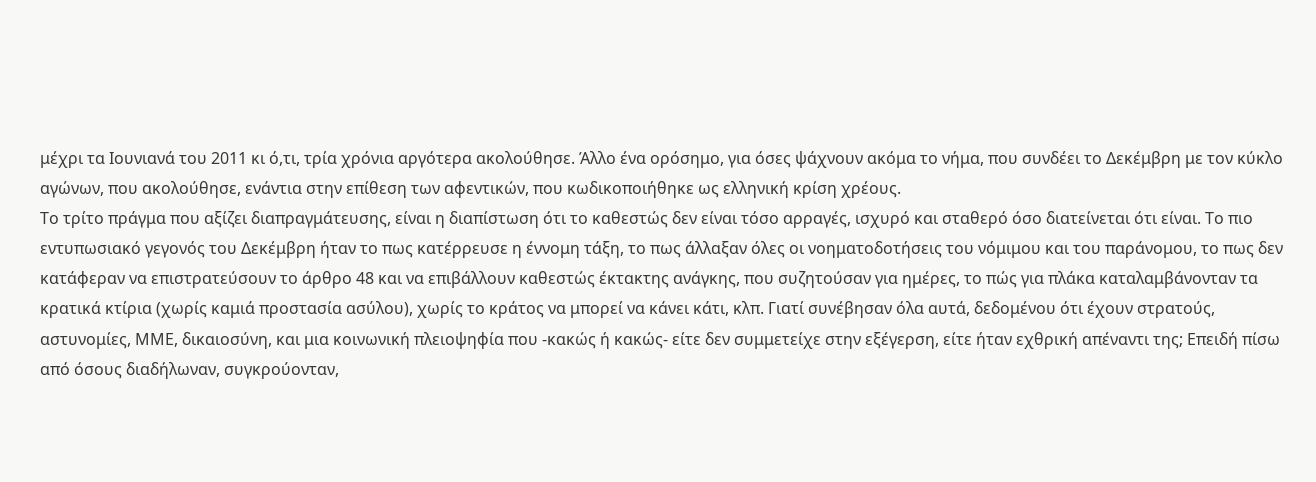μέχρι τα Ιουνιανά του 2011 κι ό,τι, τρία χρόνια αργότερα ακολούθησε. Άλλο ένα ορόσημο, για όσες ψάχνουν ακόμα το νήμα, που συνδέει το Δεκέμβρη με τον κύκλο αγώνων, που ακολούθησε, ενάντια στην επίθεση των αφεντικών, που κωδικοποιήθηκε ως ελληνική κρίση χρέους.
Το τρίτο πράγμα που αξίζει διαπραγμάτευσης, είναι η διαπίστωση ότι το καθεστώς δεν είναι τόσο αρραγές, ισχυρό και σταθερό όσο διατείνεται ότι είναι. Το πιο εντυπωσιακό γεγονός του Δεκέμβρη ήταν το πως κατέρρευσε η έννομη τάξη, το πως άλλαξαν όλες οι νοηματοδοτήσεις του νόμιμου και του παράνομου, το πως δεν κατάφεραν να επιστρατεύσουν το άρθρο 48 και να επιβάλλουν καθεστώς έκτακτης ανάγκης, που συζητούσαν για ημέρες, το πώς για πλάκα καταλαμβάνονταν τα κρατικά κτίρια (χωρίς καμιά προστασία ασύλου), χωρίς το κράτος να μπορεί να κάνει κάτι, κλπ. Γιατί συνέβησαν όλα αυτά, δεδομένου ότι έχουν στρατούς, αστυνομίες, ΜΜΕ, δικαιοσύνη, και μια κοινωνική πλειοψηφία που -κακώς ή κακώς- είτε δεν συμμετείχε στην εξέγερση, είτε ήταν εχθρική απέναντι της; Επειδή πίσω από όσους διαδήλωναν, συγκρούονταν,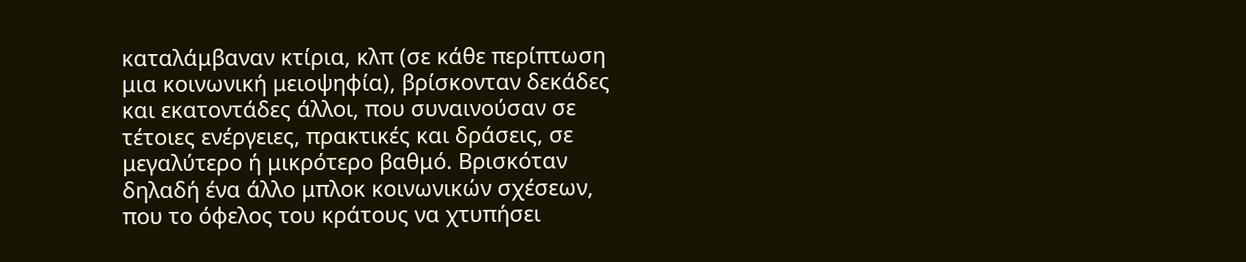καταλάμβαναν κτίρια, κλπ (σε κάθε περίπτωση μια κοινωνική μειοψηφία), βρίσκονταν δεκάδες και εκατοντάδες άλλοι, που συναινούσαν σε τέτοιες ενέργειες, πρακτικές και δράσεις, σε μεγαλύτερο ή μικρότερο βαθμό. Βρισκόταν δηλαδή ένα άλλο μπλοκ κοινωνικών σχέσεων, που το όφελος του κράτους να χτυπήσει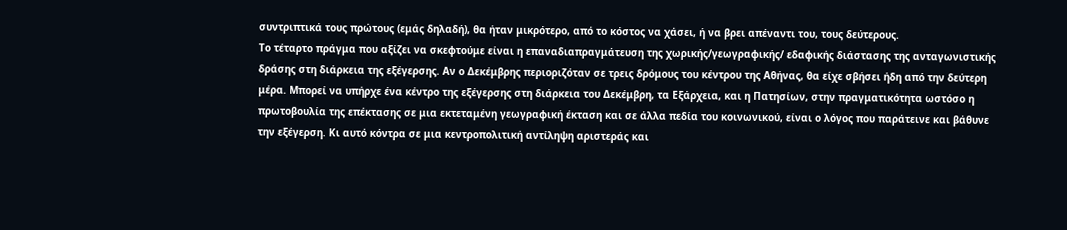συντριπτικά τους πρώτους (εμάς δηλαδή), θα ήταν μικρότερο, από το κόστος να χάσει, ή να βρει απέναντι του, τους δεύτερους.
Το τέταρτο πράγμα που αξίζει να σκεφτούμε είναι η επαναδιαπραγμάτευση της χωρικής/γεωγραφικής/ εδαφικής διάστασης της ανταγωνιστικής δράσης στη διάρκεια της εξέγερσης. Αν ο Δεκέμβρης περιοριζόταν σε τρεις δρόμους του κέντρου της Αθήνας, θα είχε σβήσει ήδη από την δεύτερη μέρα. Μπορεί να υπήρχε ένα κέντρο της εξέγερσης στη διάρκεια του Δεκέμβρη, τα Εξάρχεια, και η Πατησίων, στην πραγματικότητα ωστόσο η πρωτοβουλία της επέκτασης σε μια εκτεταμένη γεωγραφική έκταση και σε άλλα πεδία του κοινωνικού, είναι ο λόγος που παράτεινε και βάθυνε την εξέγερση. Κι αυτό κόντρα σε μια κεντροπολιτική αντίληψη αριστεράς και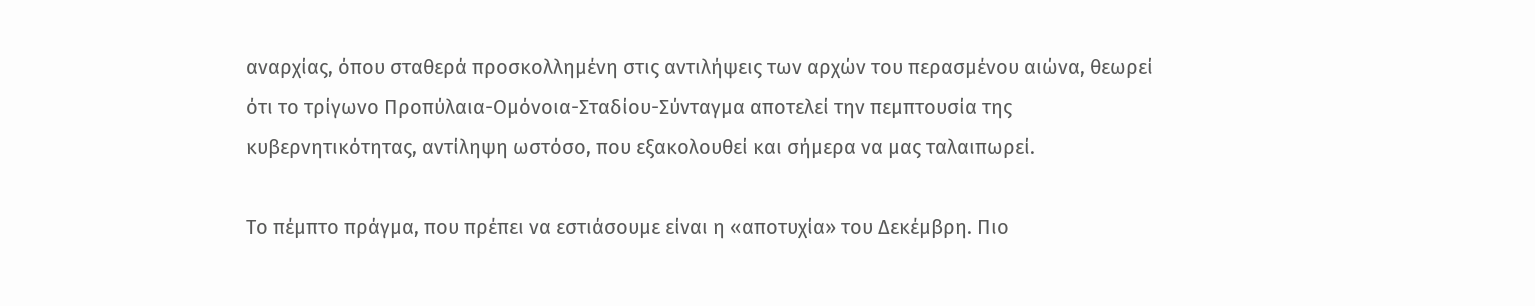αναρχίας, όπου σταθερά προσκολλημένη στις αντιλήψεις των αρχών του περασμένου αιώνα, θεωρεί ότι το τρίγωνο Προπύλαια-Ομόνοια-Σταδίου-Σύνταγμα αποτελεί την πεμπτουσία της κυβερνητικότητας, αντίληψη ωστόσο, που εξακολουθεί και σήμερα να μας ταλαιπωρεί.

Το πέμπτο πράγμα, που πρέπει να εστιάσουμε είναι η «αποτυχία» του Δεκέμβρη. Πιο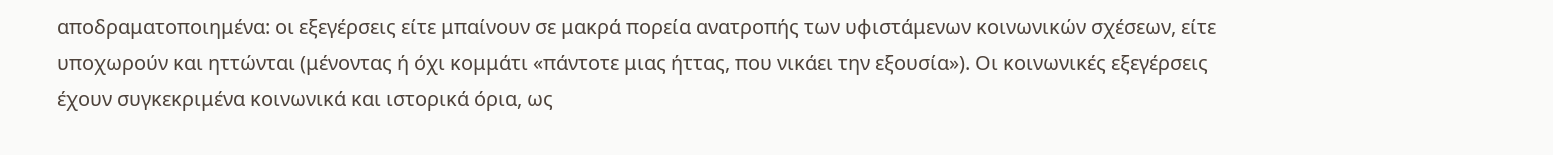αποδραματοποιημένα: οι εξεγέρσεις είτε μπαίνουν σε μακρά πορεία ανατροπής των υφιστάμενων κοινωνικών σχέσεων, είτε υποχωρούν και ηττώνται (μένοντας ή όχι κομμάτι «πάντοτε μιας ήττας, που νικάει την εξουσία»). Οι κοινωνικές εξεγέρσεις έχουν συγκεκριμένα κοινωνικά και ιστορικά όρια, ως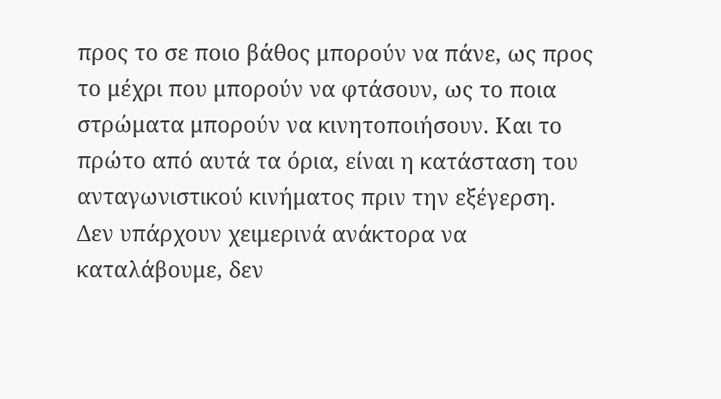προς το σε ποιο βάθος μπορούν να πάνε, ως προς το μέχρι που μπορούν να φτάσουν, ως το ποια στρώματα μπορούν να κινητοποιήσουν. Και το πρώτο από αυτά τα όρια, είναι η κατάσταση του ανταγωνιστικού κινήματος πριν την εξέγερση. Δεν υπάρχουν χειμερινά ανάκτορα να καταλάβουμε, δεν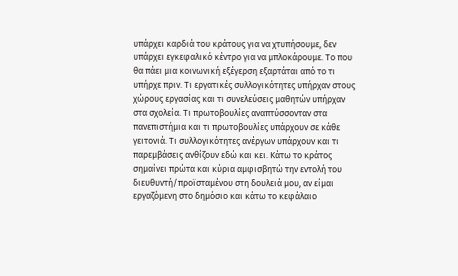υπάρχει καρδιά του κράτους για να χτυπήσουμε, δεν υπάρχει εγκεφαλικό κέντρο για να μπλοκάρουμε. Το που θα πάει μια κοινωνική εξέγερση εξαρτάται από το τι υπήρχε πριν. Τι εργατικές συλλογικότητες υπήρχαν στους χώρους εργασίας και τι συνελεύσεις μαθητών υπήρχαν στα σχολεία. Τι πρωτοβουλίες αναπτύσσονταν στα πανεπιστήμια και τι πρωτοβουλίες υπάρχουν σε κάθε γειτονιά. Τι συλλογικότητες ανέργων υπάρχουν και τι παρεμβάσεις ανθίζουν εδώ και κει. Κάτω το κράτος σημαίνει πρώτα και κύρια αμφισβητώ την εντολή του διευθυντή/προϊσταμένου στη δουλειά μου, αν είμαι εργαζόμενη στο δημόσιο και κάτω το κεφάλαιο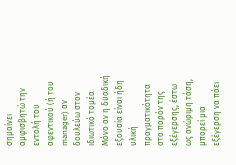σημαίνει αμφισβητώ την εντολή του αφεντικού (ή του manager) αν δουλεύω στον ιδιωτικό τομέα.
Μόνο αν η δυαδική εξουσία είναι ήδη υλική πραγματικότητα στο παρόν της εξέγερσης, έστω ως ανώριμη τάση, μπορεί μια εξέγερση να πάει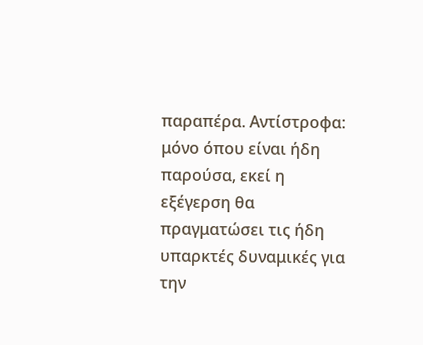παραπέρα. Αντίστροφα: μόνο όπου είναι ήδη παρούσα, εκεί η εξέγερση θα πραγματώσει τις ήδη υπαρκτές δυναμικές για την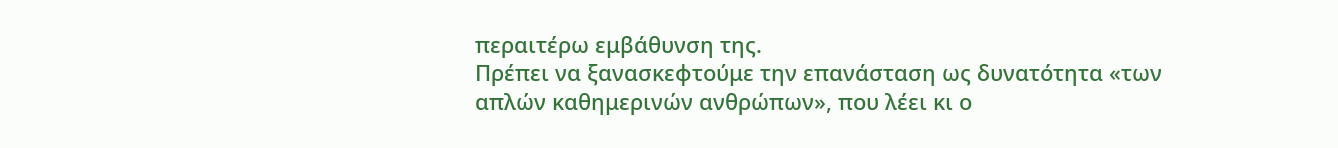περαιτέρω εμβάθυνση της.
Πρέπει να ξανασκεφτούμε την επανάσταση ως δυνατότητα «των απλών καθημερινών ανθρώπων», που λέει κι ο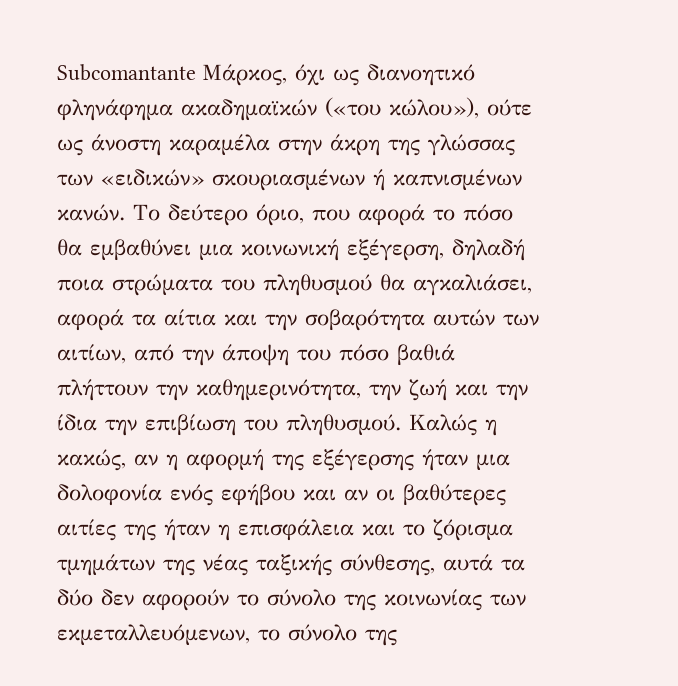Subcomantante Μάρκος, όχι ως διανοητικό φληνάφημα ακαδημαϊκών («του κώλου»), ούτε ως άνοστη καραμέλα στην άκρη της γλώσσας των «ειδικών» σκουριασμένων ή καπνισμένων κανών. Το δεύτερο όριο, που αφορά το πόσο θα εμβαθύνει μια κοινωνική εξέγερση, δηλαδή ποια στρώματα του πληθυσμού θα αγκαλιάσει, αφορά τα αίτια και την σοβαρότητα αυτών των αιτίων, από την άποψη του πόσο βαθιά πλήττουν την καθημερινότητα, την ζωή και την ίδια την επιβίωση του πληθυσμού. Καλώς η κακώς, αν η αφορμή της εξέγερσης ήταν μια δολοφονία ενός εφήβου και αν οι βαθύτερες αιτίες της ήταν η επισφάλεια και το ζόρισμα τμημάτων της νέας ταξικής σύνθεσης, αυτά τα δύο δεν αφορούν το σύνολο της κοινωνίας των εκμεταλλευόμενων, το σύνολο της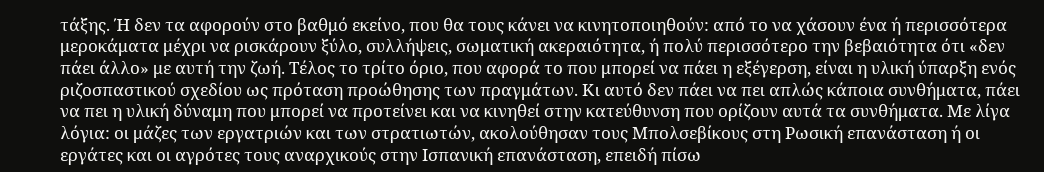τάξης. Ή δεν τα αφορούν στο βαθμό εκείνο, που θα τους κάνει να κινητοποιηθούν: από το να χάσουν ένα ή περισσότερα μεροκάματα μέχρι να ρισκάρουν ξύλο, συλλήψεις, σωματική ακεραιότητα, ή πολύ περισσότερο την βεβαιότητα ότι «δεν πάει άλλο» με αυτή την ζωή. Τέλος το τρίτο όριο, που αφορά το που μπορεί να πάει η εξέγερση, είναι η υλική ύπαρξη ενός ριζοσπαστικού σχεδίου ως πρόταση προώθησης των πραγμάτων. Κι αυτό δεν πάει να πει απλώς κάποια συνθήματα, πάει να πει η υλική δύναμη που μπορεί να προτείνει και να κινηθεί στην κατεύθυνση που ορίζουν αυτά τα συνθήματα. Με λίγα λόγια: οι μάζες των εργατριών και των στρατιωτών, ακολούθησαν τους Μπολσεβίκους στη Ρωσική επανάσταση ή οι εργάτες και οι αγρότες τους αναρχικούς στην Ισπανική επανάσταση, επειδή πίσω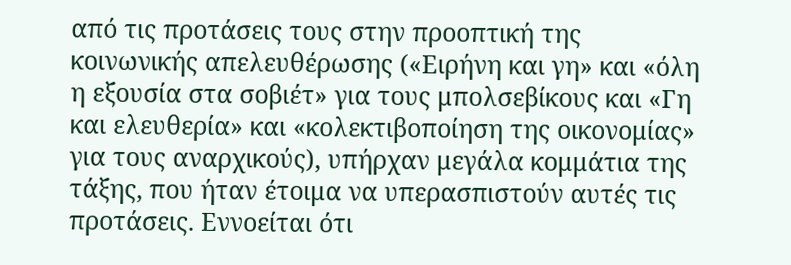από τις προτάσεις τους στην προοπτική της κοινωνικής απελευθέρωσης («Ειρήνη και γη» και «όλη η εξουσία στα σοβιέτ» για τους μπολσεβίκους και «Γη και ελευθερία» και «κολεκτιβοποίηση της οικονομίας» για τους αναρχικούς), υπήρχαν μεγάλα κομμάτια της τάξης, που ήταν έτοιμα να υπερασπιστούν αυτές τις προτάσεις. Εννοείται ότι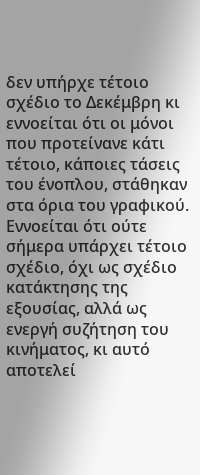δεν υπήρχε τέτοιο σχέδιο το Δεκέμβρη κι εννοείται ότι οι μόνοι που προτείνανε κάτι τέτοιο, κάποιες τάσεις του ένοπλου, στάθηκαν στα όρια του γραφικού. Εννοείται ότι ούτε σήμερα υπάρχει τέτοιο σχέδιο, όχι ως σχέδιο κατάκτησης της εξουσίας, αλλά ως ενεργή συζήτηση του κινήματος, κι αυτό αποτελεί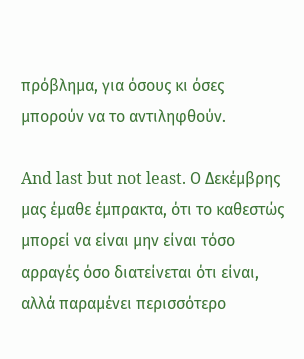πρόβλημα, για όσους κι όσες μπορούν να το αντιληφθούν.

And last but not least. Ο Δεκέμβρης μας έμαθε έμπρακτα, ότι το καθεστώς μπορεί να είναι μην είναι τόσο αρραγές όσο διατείνεται ότι είναι, αλλά παραμένει περισσότερο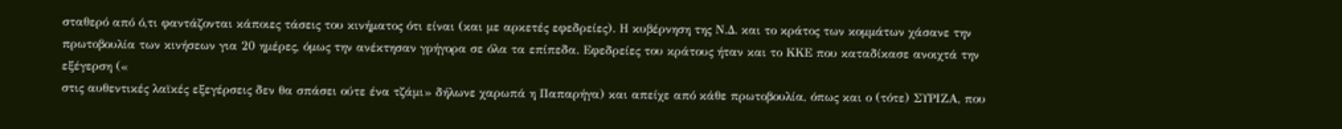σταθερό από ό,τι φαντάζονται κάποιες τάσεις του κινήματος ότι είναι (και με αρκετές εφεδρείες). Η κυβέρνηση της Ν.Δ. και το κράτος των κομμάτων χάσανε την πρωτοβουλία των κινήσεων για 20 ημέρες, όμως την ανέκτησαν γρήγορα σε όλα τα επίπεδα. Εφεδρείες του κράτους ήταν και το ΚΚΕ που καταδίκασε ανοιχτά την εξέγερση («
στις αυθεντικές λαϊκές εξεγέρσεις δεν θα σπάσει ούτε ένα τζάμι» δήλωνε χαρωπά η Παπαρήγα) και απείχε από κάθε πρωτοβουλία, όπως και ο (τότε) ΣΥΡΙΖΑ, που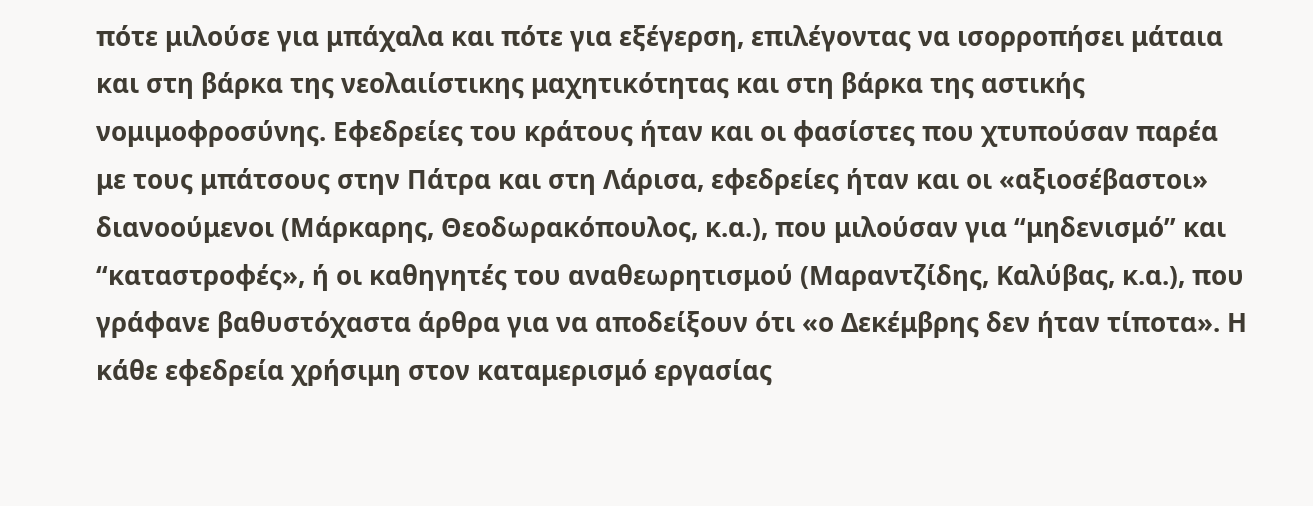πότε μιλούσε για μπάχαλα και πότε για εξέγερση, επιλέγοντας να ισορροπήσει μάταια και στη βάρκα της νεολαιίστικης μαχητικότητας και στη βάρκα της αστικής νομιμοφροσύνης. Εφεδρείες του κράτους ήταν και οι φασίστες που χτυπούσαν παρέα με τους μπάτσους στην Πάτρα και στη Λάρισα, εφεδρείες ήταν και οι «αξιοσέβαστοι» διανοούμενοι (Μάρκαρης, Θεοδωρακόπουλος, κ.α.), που μιλούσαν για “μηδενισμό” και “καταστροφές», ή οι καθηγητές του αναθεωρητισμού (Μαραντζίδης, Καλύβας, κ.α.), που γράφανε βαθυστόχαστα άρθρα για να αποδείξουν ότι «ο Δεκέμβρης δεν ήταν τίποτα». Η κάθε εφεδρεία χρήσιμη στον καταμερισμό εργασίας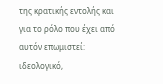της κρατικής εντολής και για το ρόλο που έχει από αυτόν επωμιστεί: ιδεολογικό,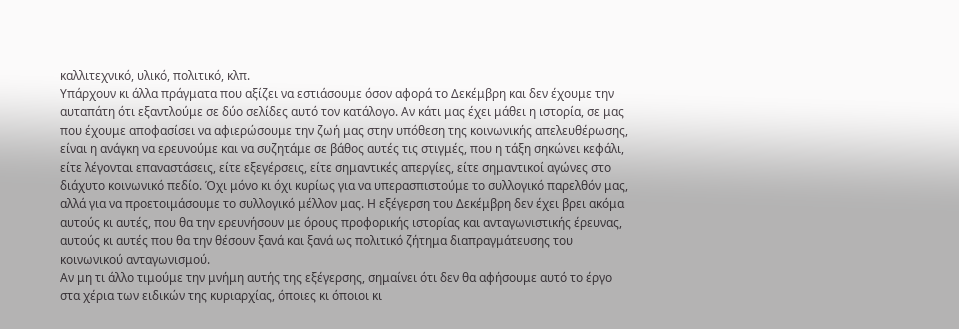καλλιτεχνικό, υλικό, πολιτικό, κλπ.
Υπάρχουν κι άλλα πράγματα που αξίζει να εστιάσουμε όσον αφορά το Δεκέμβρη και δεν έχουμε την αυταπάτη ότι εξαντλούμε σε δύο σελίδες αυτό τον κατάλογο. Αν κάτι μας έχει μάθει η ιστορία, σε μας που έχουμε αποφασίσει να αφιερώσουμε την ζωή μας στην υπόθεση της κοινωνικής απελευθέρωσης, είναι η ανάγκη να ερευνούμε και να συζητάμε σε βάθος αυτές τις στιγμές, που η τάξη σηκώνει κεφάλι, είτε λέγονται επαναστάσεις, είτε εξεγέρσεις, είτε σημαντικές απεργίες, είτε σημαντικοί αγώνες στο διάχυτο κοινωνικό πεδίο. Όχι μόνο κι όχι κυρίως για να υπερασπιστούμε το συλλογικό παρελθόν μας, αλλά για να προετοιμάσουμε το συλλογικό μέλλον μας. Η εξέγερση του Δεκέμβρη δεν έχει βρει ακόμα αυτούς κι αυτές, που θα την ερευνήσουν με όρους προφορικής ιστορίας και ανταγωνιστικής έρευνας, αυτούς κι αυτές που θα την θέσουν ξανά και ξανά ως πολιτικό ζήτημα διαπραγμάτευσης του κοινωνικού ανταγωνισμού.
Αν μη τι άλλο τιμούμε την μνήμη αυτής της εξέγερσης, σημαίνει ότι δεν θα αφήσουμε αυτό το έργο στα χέρια των ειδικών της κυριαρχίας, όποιες κι όποιοι κι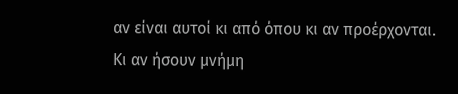αν είναι αυτοί κι από όπου κι αν προέρχονται.
Κι αν ήσουν μνήμη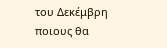του Δεκέμβρη ποιους θα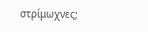στρίμωχνες;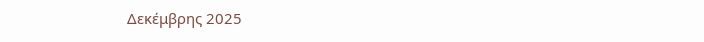Δεκέμβρης 2025